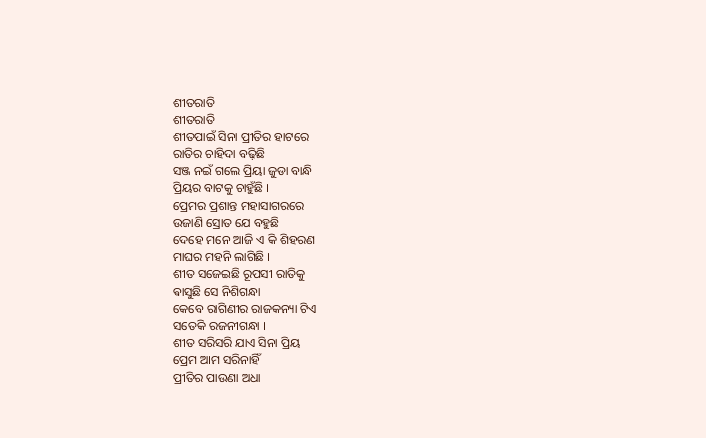ଶୀତରାତି
ଶୀତରାତି
ଶୀତପାଇଁ ସିନା ପ୍ରୀତିର ହାଟରେ
ରାତିର ଚାହିଦା ବଢ଼ିଛି
ସଞ୍ଜ ନଇଁ ଗଲେ ପ୍ରିୟା ଜୁଡା ବାନ୍ଧି
ପ୍ରିୟର ବାଟକୁ ଚାହୁଁଛି ।
ପ୍ରେମର ପ୍ରଶାନ୍ତ ମହାସାଗରରେ
ଉଜାଣି ସ୍ରୋତ ଯେ ବହୁଛି
ଦେହେ ମନେ ଆଜି ଏ କି ଶିହରଣ
ମାଘର ମହନି ଲାଗିଛି ।
ଶୀତ ସଜେଇଛି ରୂପସୀ ରାତିକୁ
ଵାସୁଛି ସେ ନିଶିଗନ୍ଧା
କେବେ ରାଗିଣୀର ରାଜକନ୍ୟା ଟିଏ
ସତେକି ରଜନୀଗନ୍ଧା ।
ଶୀତ ସରିସରି ଯାଏ ସିନା ପ୍ରିୟ
ପ୍ରେମ ଆମ ସରିନାହିଁ
ପ୍ରୀତିର ପାଉଣା ଅଧା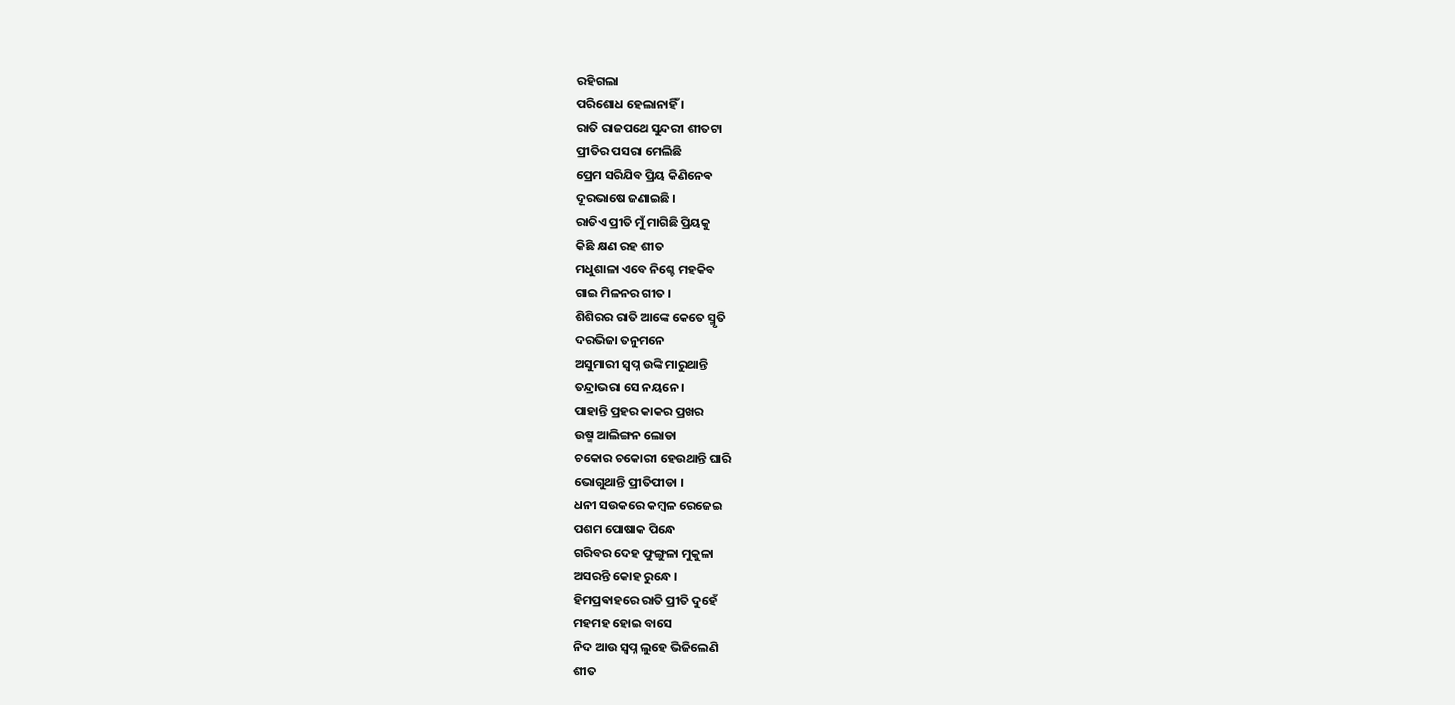ରହିଗଲା
ପରିଶୋଧ ହେଲାନାହିଁ ।
ରାତି ରାଜପଥେ ସୁନ୍ଦରୀ ଶୀତଟା
ପ୍ରୀତିର ପସରା ମେଲିଛି
ପ୍ରେମ ସରିଯିବ ପ୍ରିୟ କିଣିନେଵ
ଦୂରଭାଷେ ଜଣାଇଛି ।
ରାତିଏ ପ୍ରୀତି ମୁଁ ମାଗିଛି ପ୍ରିୟକୁ
କିଛି କ୍ଷଣ ରହ ଶୀତ
ମଧୁଶାଳା ଏବେ ନିଶ୍ଚେ ମହକିବ
ଗାଇ ମିଳନର ଗୀତ ।
ଶିଶିରର ରାତି ଆଙ୍କେ କେତେ ସ୍ମୃତି
ଦରଭିଜା ତନୁମନେ
ଅସୁମାରୀ ସ୍ବପ୍ନ ଉଙ୍କି ମାରୁଥାନ୍ତି
ତନ୍ଦ୍ରାଭରା ସେ ନୟନେ ।
ପାହାନ୍ତି ପ୍ରହର କାକର ପ୍ରଖର
ଉଷ୍ମ ଆଲିଙ୍ଗନ ଲୋଡା
ଚକୋର ଚକୋରୀ ହେଉଥାନ୍ତି ଘାରି
ଭୋଗୁଥାନ୍ତି ପ୍ରୀତିପୀଡା ।
ଧନୀ ସଉକରେ କମ୍ବଳ ରେଜେଇ
ପଶମ ପୋଷାକ ପିନ୍ଧେ
ଗରିବର ଦେହ ଫୁଙ୍ଗୁଳା ମୁକୁଳା
ଅସରନ୍ତି କୋହ ରୁନ୍ଧେ ।
ହିମପ୍ରଵାହରେ ରାତି ପ୍ରୀତି ଦୁହେଁ
ମହମହ ହୋଇ ବାସେ
ନିଦ ଆଉ ସ୍ବପ୍ନ ଲୁହେ ଭିଜିଲେଣି
ଶୀତ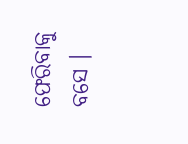ଫେରିବାକୁ ବସେ ।